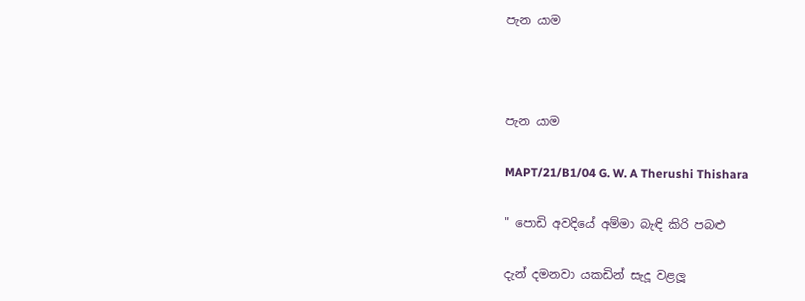පැන යාම



පැන යාම

MAPT/21/B1/04 G. W. A Therushi Thishara

" පොඩි අවදියේ අම්මා බැඳි කිරි පබළු

දැන් දමනවා යකඩින් සැදූ වළලූ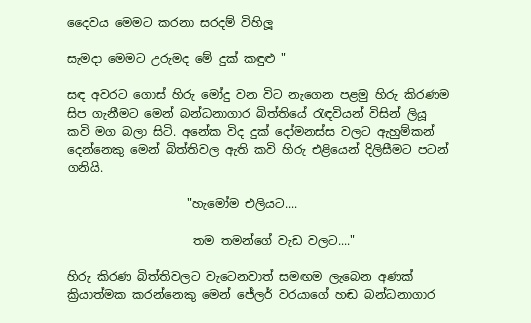දෛවය මෙමට කරනා සරදම් විහිලූ

සැමදා මෙමට උරුමද මේ දුක් කඳුළු "

සඳ අවරට ගොස් හිරු මෝදු වන විට නැගෙන පළමු හිරු කිරණම සිප ගැනීමට මෙන් බන්ධනාගාර බිත්තියේ රැඳවියන් විසින් ලියූ කවි මග බලා සිටි. අනේක විද දුක් දෝමනස්ස වලට ඇහුම්කන් දෙන්නෙකු මෙන් බිත්තිවල ඇති කවි හිරු එළියෙන් දිලිසීමට පටන් ගනියි.

                    "හැමෝම එලියට....

                     තම තමන්ගේ වැඩ වලට...."

හිරු කිරණ බිත්තිවලට වැටෙනවාත් සමඟම ලැබෙන අණක් ක්‍රියාත්මක කරන්නෙකු මෙන් ජේලර් වරයාගේ හඬ බන්ධනාගාර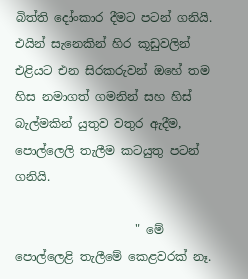බිත්ති දෝංකාර දීමට පටන් ගනියි. එයින් සැනෙකින් හිර කූඩුවලින් එළියට එන සිරකරුවන් ඔහේ තම හිස නමාගත් ගමනින් සහ හිස් බැල්මකින් යුතුව වතුර ඇදීම, පොල්ලෙලි තැලීම කටයුතු පටන් ගනියි.

                    " මේ පොල්ලෙළි තැලීමේ කෙළවරක් නෑ.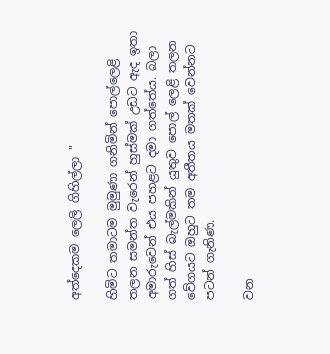අත්දෙකම ලෙලි ගිහිල්ලා "

හිමිට තමාටම මුමුණා ගනිමින් පොල්ලෙළි තලන සමන්ත වැරෙන් හුස්මක් උඩට ඇද ඉතා අමාරුවෙන් එය පහළට දමා ගත්තේය. බලා ගත් හිස් බැල්මකින් යුතුව පොල් ලෙළි තලන වේගයට ඔහුට තම අතීතය මතක් වෙන්නට පටන් ගැනිණ.

වන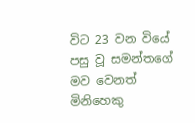විට 23 වන වියේ පසු වූ සමන්තගේ මව වෙනත් මිනිහෙකු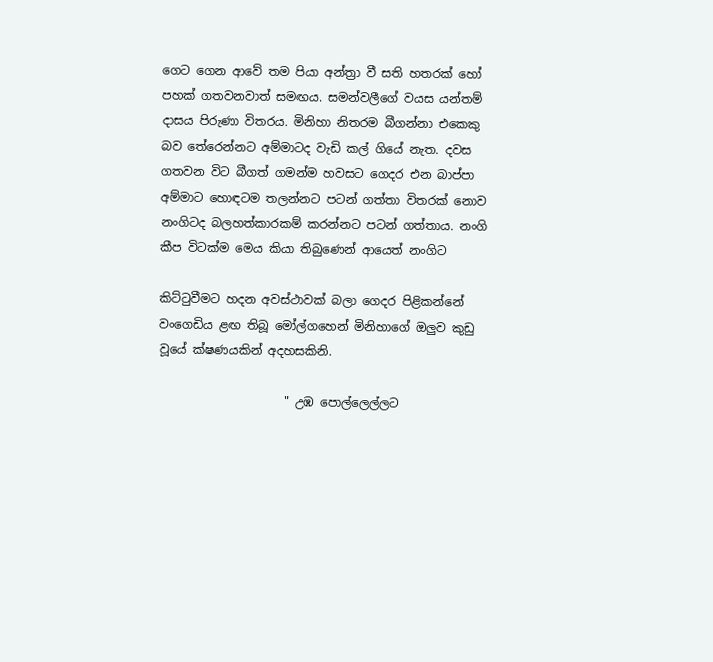ගෙට ගෙන ආවේ තම පියා අන්ත්‍රා වී සති හතරක් හෝ පහක් ගතවනවාත් සමඟය. සමන්වලීගේ වයස යන්තම් දාසය පිරුණා විතරය. මිනිහා නිතරම බීගන්නා එකෙකු බව තේරෙන්නට අම්මාටද වැඩි කල් ගියේ නැත. දවස ගතවන විට බීගත් ගමන්ම හවසට ගෙදර එන බාප්පා අම්මාට හොඳටම තලන්නට පටන් ගත්තා විතරක් නොව නංගිටද බලහත්කාරකම් කරන්නට පටන් ගත්තාය. නංගි කීප විටක්ම මෙය කියා තිබුණෙන් ආයෙත් නංගිට

කිට්ටුවීමට හදන අවස්ථාවක් බලා ගෙදර පිළිකන්නේ වංගෙඩිය ළඟ තිබූ මෝල්ගහෙන් මිනිහාගේ ඔලුව කුඩු වූයේ ක්ෂණයකින් අදහසකිනි.

                     " උඹ පොල්ලෙල්ලට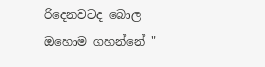රිදෙනවටද බොල ඔහොම ගහන්නේ "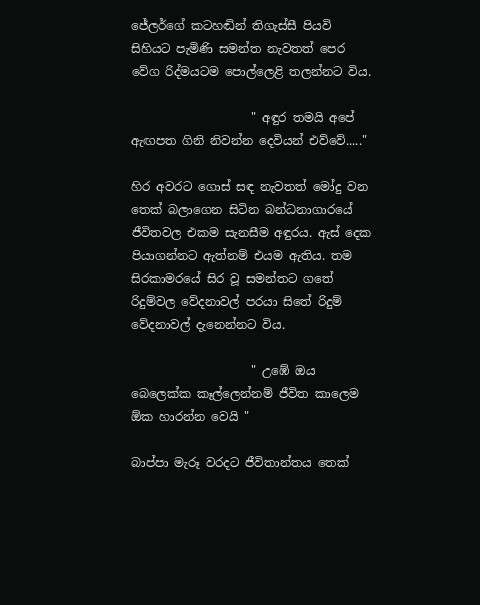ජේලර්ගේ කටහඬින් තිගැස්සී පියවි සිහියට පැමිණි සමන්ත නැවතත් පෙර වේග රිද්මයටම පොල්ලෙළි තලන්නට විය.

                    " අඳුර තමයි අපේ ඇඟපත ගිනි නිවන්න දෙවියන් එව්වේ....."

හිර අවරට ගොස් සඳ නැවතත් මෝදු වන තෙක් බලාගෙන සිටින බන්ධනාගාරයේ ජීවිතවල එකම සැනසීම අඳුරය. ඇස් දෙක පියාගන්නට ඇත්නම් එයම ඇතිය. තම සිරකාමරයේ සිර වූ සමන්තට ගතේ රිදුම්වල වේදනාවල් පරයා සිතේ රිදුම් වේදනාවල් දැනෙන්නට විය.

                    " උඹේ ඔය බෙලෙක්ක කෑල්ලෙන්නම් ජීවිත කාලෙම ඕක හාරන්න වෙයි "

බාප්පා මැරූ වරදට ජීවිතාන්තය තෙක්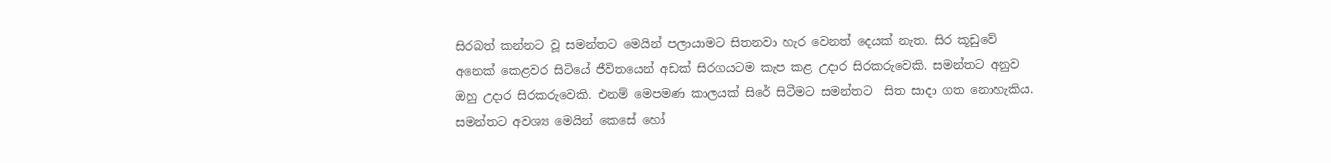සිරබත් කන්නට වූ සමන්තට මෙයින් පලායාමට සිතනවා හැර වෙනත් දෙයක් නැත. සිර කූඩුවේ අනෙක් කෙළවර සිටියේ ජීවිතයෙන් අඩක් සිරගයටම කැප කළ උදාර සිරකරුවෙකි. සමන්තට අනුව ඔහු උදාර සිරකරුවෙකි. එනම් මෙපමණ කාලයක් සිරේ සිටීමට සමන්තට  සිත සාදා ගත නොහැකිය. සමන්තට අවශ්‍ය මෙයින් කෙසේ හෝ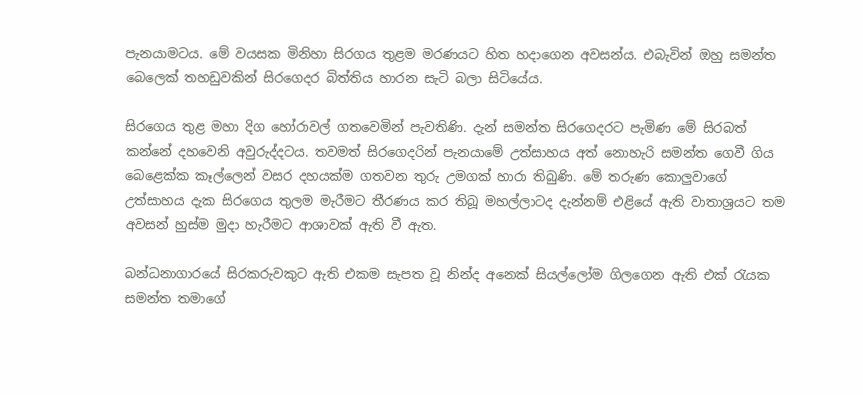පැනයාමටය. මේ වයසක මිනිහා සිරගය තුළම මරණයට හිත හදාගෙන අවසන්ය. එබැවින් ඔහු සමන්ත බෙලෙක් තහඩුවකින් සිරගෙදර බිත්තිය හාරන සැටි බලා සිටියේය.

සිරගෙය තුළ මහා දිග හෝරාවල් ගතවෙමින් පැවතිණි. දැන් සමන්ත සිරගෙදරට පැමිණ මේ සිරබත් කන්නේ දහවෙනි අවුරුද්දටය. තවමත් සිරගෙදරින් පැනයාමේ උත්සාහය අත් නොහැරි සමන්ත ගෙවී ගිය බෙළෙක්ක කෑල්ලෙන් වසර දහයක්ම ගතවන තුරු උමගක් හාරා තිබුණි. මේ තරුණ කොලුවාගේ උත්සාහය දැක සිරගෙය තුලම මැරීමට තීරණය කර තිබූ මහල්ලාටද දැන්නම් එළියේ ඇති වාතාශ්‍රයට තම අවසන් හුස්ම මුදා හැරීමට ආශාවක් ඇති වී ඇත.

බන්ධනාගාරයේ සිරකරුවකුට ඇති එකම සැපත වූ නින්ද අනෙක් සියල්ලෝම ගිලගෙන ඇති එක් රැයක සමන්ත තමාගේ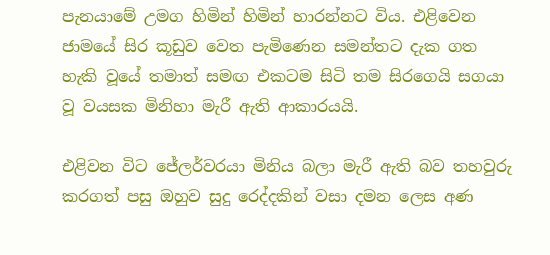පැනයාමේ උමග හිමින් හිමින් හාරන්නට විය. එළිවෙන ජාමයේ සිර කූඩුව වෙත පැමිණෙන සමන්තට දැක ගත හැකි වූයේ තමාත් සමඟ එකටම සිටි තම සිරගෙයි සගයා වූ වයසක මිනිහා මැරී ඇති ආකාරයයි.

එළිවන විට ජේලර්වරයා මිනිය බලා මැරී ඇති බව තහවුරු කරගත් පසු ඔහුව සුදු රෙද්දකින් වසා දමන ලෙස අණ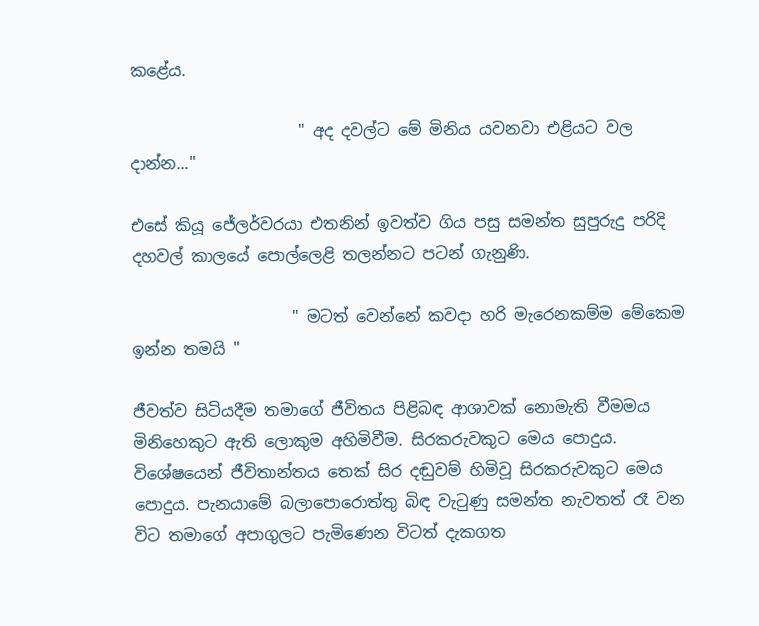කළේය.

                     " අද දවල්ට මේ මිනිය යවනවා එළියට වල දාන්න..."

එසේ කියූ ජේලර්වරයා එතනින් ඉවත්ව ගිය පසු සමන්ත සුපුරුදු පරිදි දහවල් කාලයේ පොල්ලෙළි තලන්නට පටන් ගැනුණි.

                    " මටත් වෙන්නේ කවදා හරි මැරෙනකම්ම මේකෙම ඉන්න තමයි "

ජීවත්ව සිටියදීම තමාගේ ජීවිතය පිළිබඳ ආශාවක් නොමැති වීමමය මිනිහෙකුට ඇති ලොකුම අහිමිවීම. සිරකරුවකුට මෙය පොදුය. විශේෂයෙන් ජීවිතාන්තය තෙක් සිර දඬුවම් හිමිවූ සිරකරුවකුට මෙය පොදුය. පැනයාමේ බලාපොරොත්තු බිඳ වැටුණු සමන්ත නැවතත් රෑ වන විට තමාගේ අපාගුලට පැමිණෙන විටත් දැකගත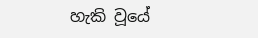හැකි වූයේ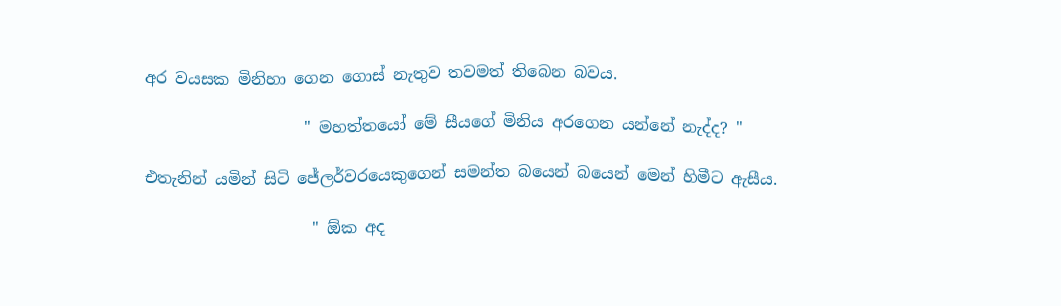අර වයසක මිනිහා ගෙන ගොස් නැතුව තවමත් තිබෙන බවය.

                    " මහත්තයෝ මේ සීයගේ මිනිය අරගෙන යන්නේ නැද්ද? "

එතැනින් යමින් සිටි ජේලර්වරයෙකුගෙන් සමන්ත බයෙන් බයෙන් මෙන් හිමීට ඇසීය.

                     " ඕක අද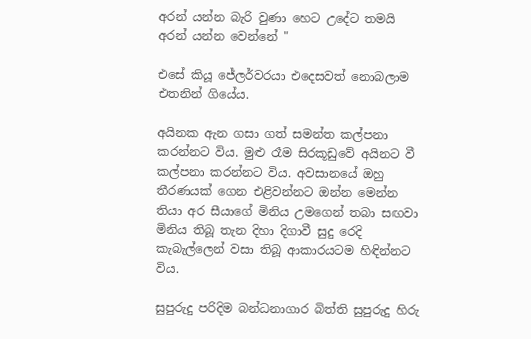අරන් යන්න බැරි වුණා හෙට උදේට තමයි අරන් යන්න වෙන්නේ "

එසේ කියූ ජේලර්වරයා එදෙසවත් නොබලාම එතනින් ගියේය.

අයිනක ඇන ගසා ගත් සමන්ත කල්පනා කරන්නට විය. මුළු රෑම සිරකූඩුවේ අයිනට වී කල්පනා කරන්නට විය. අවසානයේ ඔහු තීරණයක් ගෙන එළිවන්නට ඔන්න මෙන්න තියා අර සීයාගේ මිනිය උමගෙන් තබා සඟවා මිනිය තිබූ තැන දිහා දිගාවී සුදු රෙදි කැබැල්ලෙන් වසා තිබූ ආකාරයටම හිඳින්නට විය.

සුපුරුදු පරිදිම බන්ධනාගාර බිත්ති සුපුරුදු හිරු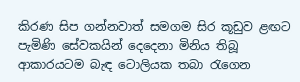කිරණ සිප ගන්නවාත් සමගම සිර කූඩුව ළඟට පැමිණි සේවකයින් දෙදෙනා මිනිය තිබූ ආකාරයටම බැඳ ටොලියක තබා රැගෙන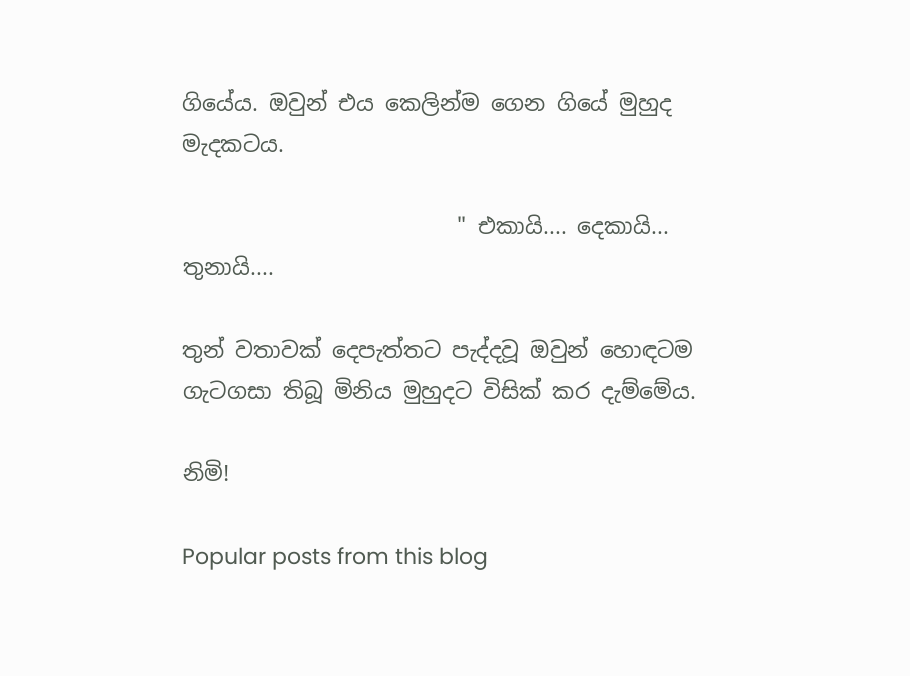ගියේය. ඔවුන් එය කෙලින්ම ගෙන ගියේ මුහුද මැදකටය.

                         " එකායි.... දෙකායි... තුනායි....

තුන් වතාවක් දෙපැත්තට පැද්දවූ ඔවුන් හොඳටම ගැටගසා තිබූ මිනිය මුහුදට විසික් කර දැම්මේය.

නිමි!

Popular posts from this blog